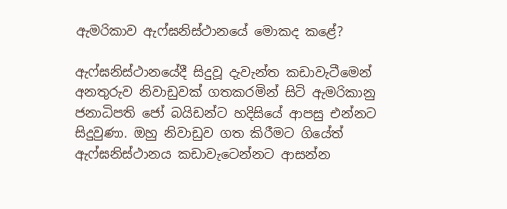ඇමරිකාව ඇෆ්ඝනිස්ථානයේ මොකද කළේ?

ඇෆ්ඝනිස්ථානයේදී සිදුවූ දැවැන්ත කඩාවැටීමෙන් අනතුරුව නිවාඩුවක් ගතකරමින් සිටි ඇමරිකානු ජනාධිපති ජෝ බයිඩන්ට හදිසියේ ආපසු එන්නට සිදුවුණා. ඔහු නිවාඩුව ගත කිරීමට ගියේත් ඇෆ්ඝනිස්ථානය කඩාවැටෙන්නට ආසන්න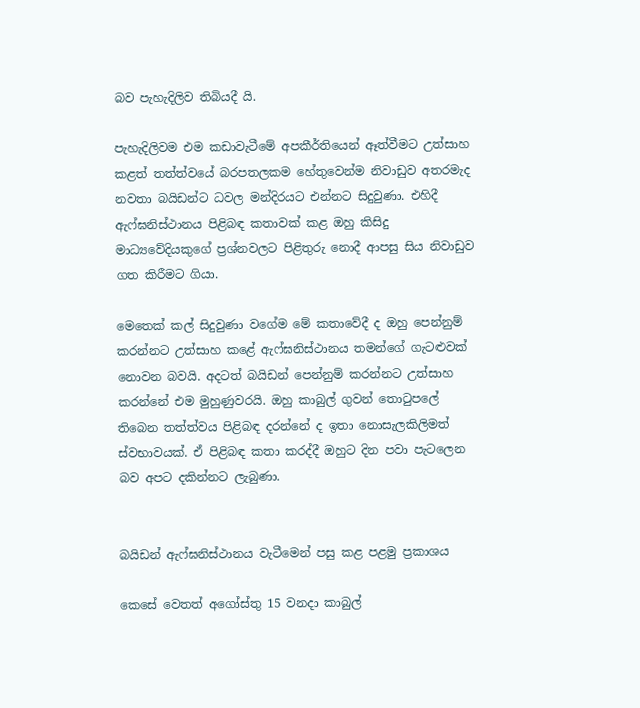බව පැහැදිලිව තිබියදී යි.

පැහැදිලිවම එම කඩාවැටීමේ අපකීර්තියෙන් ඈත්වීමට උත්සාහ කළත් තත්ත්වයේ බරපතලකම හේතුවෙන්ම නිවාඩුව අතරමැද නවතා බයිඩන්ට ධවල මන්දිරයට එන්නට සිදුවුණා. එහිදී ඇෆ්ඝනිස්ථානය පිළිබඳ කතාවක් කළ ඔහු කිසිදු මාධ්‍යවේදියකුගේ ප්‍රශ්නවලට පිළිතුරු නොදී ආපසු සිය නිවාඩුව ගත කිරීමට ගියා.

මෙතෙක් කල් සිදුවුණා වගේම මේ කතාවේදී ද ඔහු පෙන්නුම් කරන්නට උත්සාහ කළේ ඇෆ්ඝනිස්ථානය තමන්ගේ ගැටළුවක් නොවන බවයි. අදටත් බයිඩන් පෙන්නුම් කරන්නට උත්සාහ කරන්නේ එම මුහුණුවරයි. ඔහු කාබුල් ගුවන් තොටුපලේ තිබෙන තත්ත්වය පිළිබඳ දරන්නේ ද ඉතා නොසැලකිලිමත් ස්වභාවයක්. ඒ පිළිබඳ කතා කරද්දී ඔහුට දින පවා පැටලෙන බව අපට දකින්නට ලැබුණා.


බයිඩන් ඇෆ්ඝනිස්ථානය වැටීමෙන් පසු කළ පළමු ප්‍රකාශය

කෙසේ වෙතත් අගෝස්තු 15 වනදා කාබුල්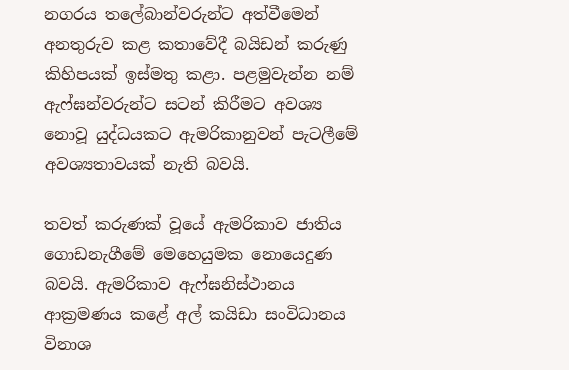නගරය තලේබාන්වරුන්ට අත්වීමෙන් අනතුරුව කළ කතාවේදී බයිඩන් කරුණු කිහිපයක් ඉස්මතු කළා. පළමුවැන්න නම් ඇෆ්ඝන්වරුන්ට සටන් කිරීමට අවශ්‍ය නොවූ යුද්ධයකට ඇමරිකානුවන් පැටලීමේ අවශ්‍යතාවයක් නැති බවයි.

තවත් කරුණක් වූයේ ඇමරිකාව ජාතිය ගොඩනැගීමේ මෙහෙයුමක නොයෙදුණ බවයි. ඇමරිකාව ඇෆ්ඝනිස්ථානය ආක්‍රමණය කළේ අල් කයිඩා සංවිධානය විනාශ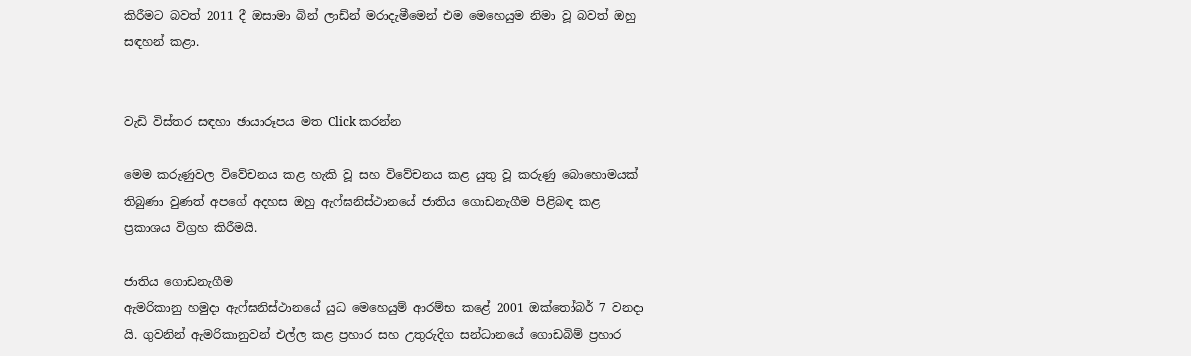කිරීමට බවත් 2011 දී ඔසාමා බින් ලාඩ්න් මරාදැමීමෙන් එම මෙහෙයුම නිමා වූ බවත් ඔහු සඳහන් කළා.


වැඩි විස්තර සඳහා ඡායාරූපය මත Click කරන්න

මෙම කරුණුවල විවේචනය කළ හැකි වූ සහ විවේචනය කළ යුතු වූ කරුණු බොහොමයක් තිබුණා වුණත් අපගේ අදහස ඔහු ඇෆ්ඝනිස්ථානයේ ජාතිය ගොඩනැගීම පිළිබඳ කළ ප්‍රකාශය විග්‍රහ කිරීමයි.

ජාතිය ගොඩනැගීම
ඇමරිකානු හමුදා ඇෆ්ඝනිස්ථානයේ යුධ මෙහෙයුම් ආරම්භ කළේ 2001 ඔක්තෝබර් 7 වනදා යි. ගුවනින් ඇමරිකානුවන් එල්ල කළ ප්‍රහාර සහ උතුරුදිග සන්ධානයේ ගොඩබිම් ප්‍රහාර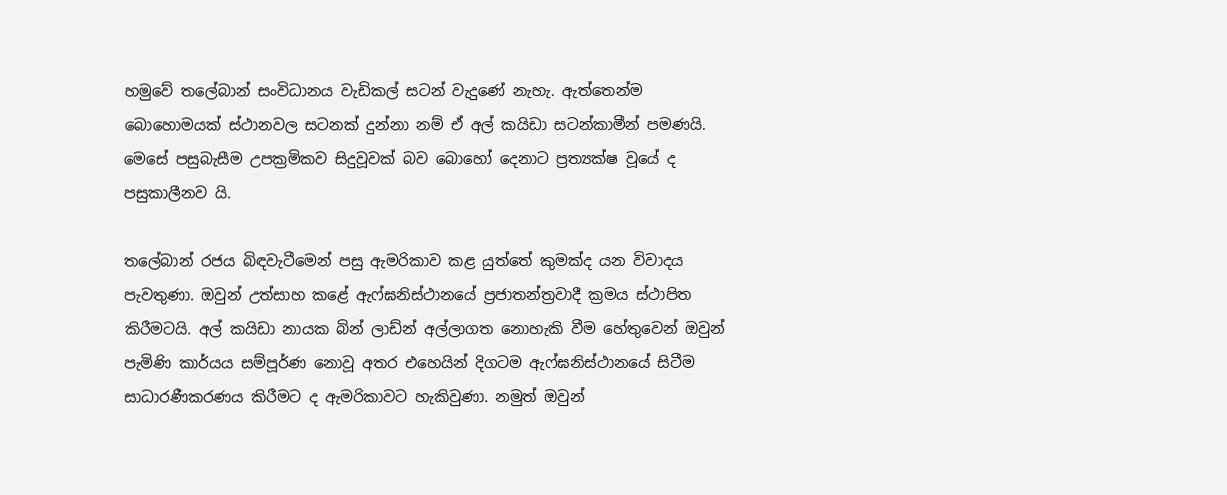හමුවේ තලේබාන් සංවිධානය වැඩිකල් සටන් වැදුණේ නැහැ. ඇත්තෙන්ම බොහොමයක් ස්ථානවල සටනක් දුන්නා නම් ඒ අල් කයිඩා සටන්කාමීන් පමණයි. මෙසේ පසුබැසීම උපක්‍රමිකව සිදුවූවක් බව බොහෝ දෙනාට ප්‍රත්‍යක්ෂ වූයේ ද පසුකාලීනව යි.

තලේබාන් රජය බිඳවැටීමෙන් පසු ඇමරිකාව කළ යුත්තේ කුමක්ද යන විවාදය පැවතුණා. ඔවුන් උත්සාහ කළේ ඇෆ්ඝනිස්ථානයේ ප්‍රජාතන්ත්‍රවාදී ක්‍රමය ස්ථාපිත කිරීමටයි. අල් කයිඩා නායක බින් ලාඩ්න් අල්ලාගත නොහැකි වීම හේතුවෙන් ඔවුන් පැමිණි කාර්යය සම්පූර්ණ නොවූ අතර එහෙයින් දිගටම ඇෆ්ඝනිස්ථානයේ සිටීම සාධාරණීකරණය කිරීමට ද ඇමරිකාවට හැකිවුණා. නමුත් ඔවුන්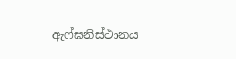ඇෆ්ඝනිස්ථානය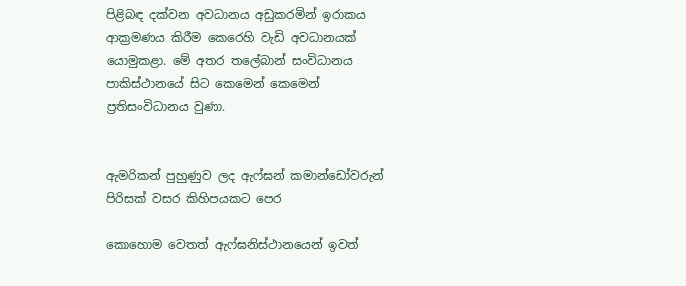පිළිබඳ දක්වන අවධානය අඩුකරමින් ඉරාකය ආක්‍රමණය කිරීම කෙරෙහි වැඩි අවධානයක් යොමුකළා. මේ අතර තලේබාන් සංවිධානය පාකිස්ථානයේ සිට කෙමෙන් කෙමෙන් ප්‍රතිසංවිධානය වුණා.


ඇමරිකන් පුහුණුව ලද ඇෆ්ඝන් කමාන්ඩෝවරුන් පිරිසක් වසර කිහිපයකට පෙර

කොහොම වෙතත් ඇෆ්ඝනිස්ථානයෙන් ඉවත්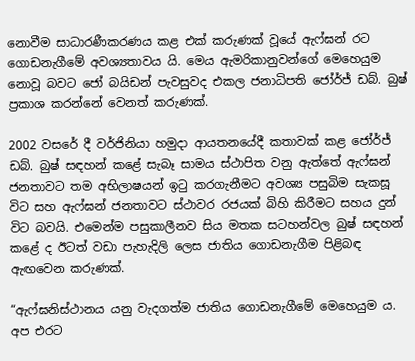නොවීම සාධාරණීකරණය කළ එක් කරුණක් වූයේ ඇෆ්ඝන් රට ගොඩනැගීමේ අවශ්‍යතාවය යි. මෙය ඇමරිකානුවන්ගේ මෙහෙයුම නොවූ බවට ජෝ බයිඩන් පැවසුවද එකල ජනාධිපති ජෝර්ජ් ඩබ්. බුෂ් ප්‍රකාශ කරන්නේ වෙනත් කරුණක්.

2002 වසරේ දී වර්ජිනියා හමුදා ආයතනයේදී කතාවක් කළ ජෝර්ජ් ඩබ්. බුෂ් සඳහන් කළේ සැබෑ සාමය ස්ථාපිත වනු ඇත්තේ ඇෆ්ඝන් ජනතාවට තම අභිලාෂයන් ඉටු කරගැනීමට අවශ්‍ය පසුබිම සැකසූ විට සහ ඇෆ්ඝන් ජනතාවට ස්ථාවර රජයක් බිහි කිරීමට සහය දුන් විට බවයි. එමෙන්ම පසුකාලීනව සිය මතක සටහන්වල බුෂ් සඳහන් කළේ ද ඊටත් වඩා පැහැදිලි ලෙස ජාතිය ගොඩනැගීම පිළිබඳ ඇඟවෙන කරුණක්.

“ඇෆ්ඝනිස්ථානය යනු වැදගත්ම ජාතිය ගොඩනැගීමේ මෙහෙයුම ය. අප එරට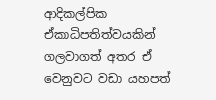ආදිකල්පික ඒකාධිපතිත්වයකින් ගලවාගත් අතර ඒ වෙනුවට වඩා යහපත්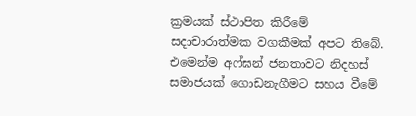ක්‍රමයක් ස්ථාපිත කිරීමේ සදාචාරාත්මක වගකීමක් අපට තිබේ. එමෙන්ම අෆ්ඝන් ජනතාවට නිදහස් සමාජයක් ගොඩනැගීමට සහය වීමේ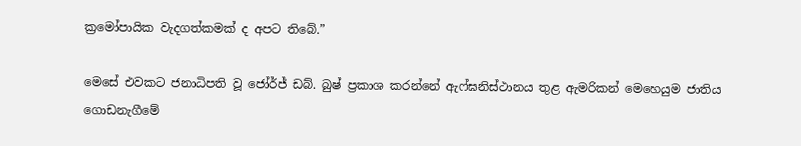ක්‍රමෝපායික වැදගත්කමක් ද අපට තිබේ.”

මෙසේ එවකට ජනාධිපති වූ ජෝර්ජ් ඩබ්. බුෂ් ප්‍රකාශ කරන්නේ ඇෆ්ඝනිස්ථානය තුළ ඇමරිකන් මෙහෙයුම ජාතිය ගොඩනැගීමේ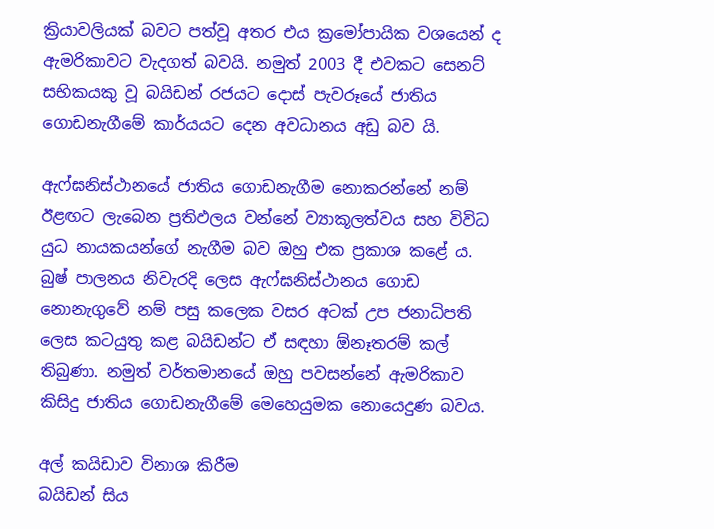ක්‍රියාවලියක් බවට පත්වූ අතර එය ක්‍රමෝපායික වශයෙන් ද ඇමරිකාවට වැදගත් බවයි. නමුත් 2003 දී එවකට සෙනට් සභිකයකු වූ බයිඩන් රජයට දොස් පැවරූයේ ජාතිය ගොඩනැගීමේ කාර්යයට දෙන අවධානය අඩු බව යි.

ඇෆ්ඝනිස්ථානයේ ජාතිය ගොඩනැගීම නොකරන්නේ නම් ඊළඟට ලැබෙන ප්‍රතිඵලය වන්නේ ව්‍යාකූලත්වය සහ විවිධ යුධ නායකයන්ගේ නැගීම බව ඔහු එක ප්‍රකාශ කළේ ය. බුෂ් පාලනය නිවැරදි ලෙස ඇෆ්ඝනිස්ථානය ගොඩ නොනැගුවේ නම් පසු කලෙක වසර අටක් උප ජනාධිපති ලෙස කටයුතු කළ බයිඩන්ට ඒ සඳහා ඕනෑතරම් කල් තිබුණා. නමුත් වර්තමානයේ ඔහු පවසන්නේ ඇමරිකාව කිසිදු ජාතිය ගොඩනැගීමේ මෙහෙයුමක නොයෙදුණ බවය.

අල් කයිඩාව විනාශ කිරීම
බයිඩන් සිය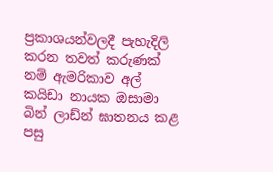ප්‍රකාශයන්වලදී පැහැදිලි කරන තවත් කරුණක් නම් ඇමරිකාව අල් කයිඩා නායක ඔසාමා බින් ලාඩ්න් ඝාතනය කළ පසු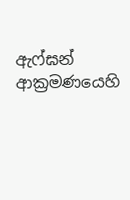ඇෆ්ඝන් ආක්‍රමණයෙහි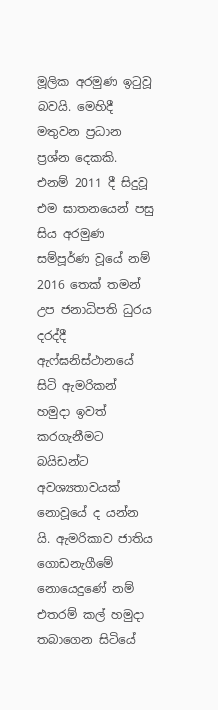මූලික අරමුණ ඉටුවූ බවයි. මෙහිදී මතුවන ප්‍රධාන ප්‍රශ්න දෙකකි. එනම් 2011 දී සිදුවූ එම ඝාතනයෙන් පසු සිය අරමුණ සම්පූර්ණ වූයේ නම් 2016 තෙක් තමන් උප ජනාධිපති ධුරය දරද්දී ඇෆ්ඝනිස්ථානයේ සිටි ඇමරිකන් හමුදා ඉවත් කරගැනීමට බයිඩන්ට අවශ්‍යතාවයක් නොවූයේ ද යන්න යි. ඇමරිකාව ජාතිය ගොඩනැගීමේ නොයෙදුණේ නම් එතරම් කල් හමුදා තබාගෙන සිටියේ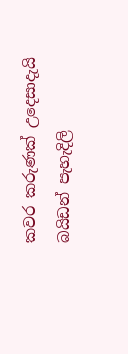කවර කරුණක් උදෙසාදැයි බයිඩන් පැහැදිලි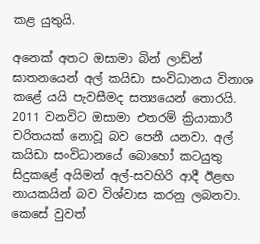කළ යුතුයි.

අනෙක් අතට ඔසාමා බින් ලාඩ්න් ඝාතනයෙන් අල් කයිඩා සංවිධානය විනාශ කළේ යයි පැවසීමද සත්‍යයෙන් තොරයි. 2011 වනවිට ඔසාමා එතරම් ක්‍රියාකාරී චරිතයක් නොවූ බව පෙනී යනවා. අල් කයිඩා සංවිධානයේ බොහෝ කටයුතු සිදුකළේ අයිමන් අල්-සවහිරි ආදී ඊළඟ නායකයින් බව විශ්වාස කරනු ලබනවා. කෙසේ වුවත්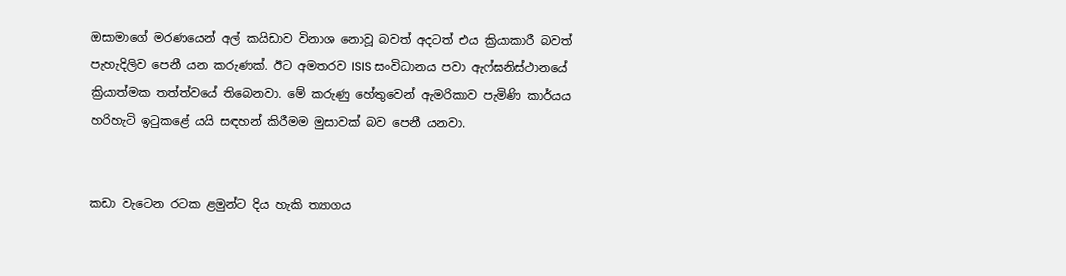ඔසාමාගේ මරණයෙන් අල් කයිඩාව විනාශ නොවූ බවත් අදටත් එය ක්‍රියාකාරී බවත් පැහැදිලිව පෙනී යන කරුණක්. ඊට අමතරව ISIS සංවිධානය පවා ඇෆ්ඝනිස්ථානයේ ක්‍රියාත්මක තත්ත්වයේ තිබෙනවා. මේ කරුණු හේතුවෙන් ඇමරිකාව පැමිණි කාර්යය හරිහැටි ඉටුකළේ යයි සඳහන් කිරීමම මුසාවක් බව පෙනී යනවා.


කඩා වැටෙන රටක ළමුන්ට දිය හැකි ත්‍යාගය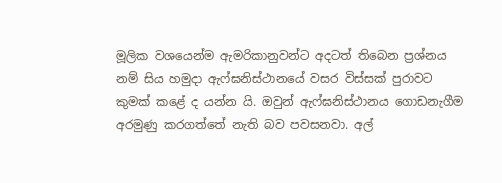මූලික වශයෙන්ම ඇමරිකානුවන්ට අදටත් තිබෙන ප්‍රශ්නය නම් සිය හමුදා ඇෆ්ඝනිස්ථානයේ වසර විස්සක් පුරාවට කුමක් කළේ ද යන්න යි. ඔවුන් ඇෆ්ඝනිස්ථානය ගොඩනැගීම අරමුණු කරගත්තේ නැති බව පවසනවා. අල්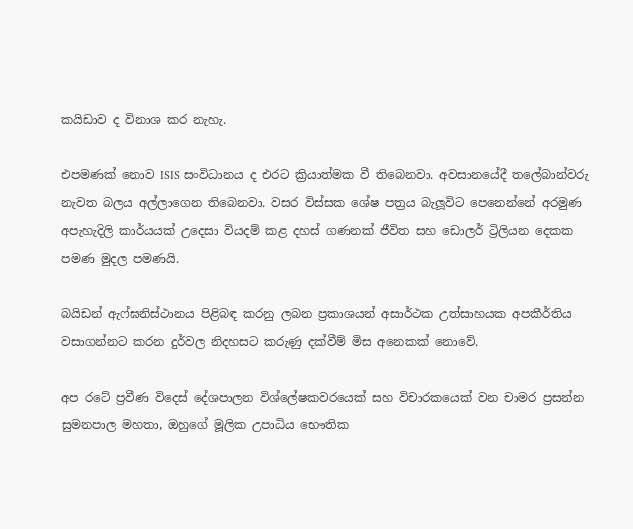කයිඩාව ද විනාශ කර නැහැ.

එපමණක් නොව ISIS සංවිධානය ද එරට ක්‍රියාත්මක වී තිබෙනවා. අවසානයේදී තලේබාන්වරු නැවත බලය අල්ලාගෙන තිබෙනවා. වසර විස්සක ශේෂ පත්‍රය බැලූවිට පෙනෙන්නේ අරමුණ අපැහැදිලි කාර්යයක් උදෙසා වියදම් කළ දහස් ගණනක් ජීවිත සහ ඩොලර් ට්‍රිලියන දෙකක පමණ මුදල පමණයි.

බයිඩන් ඇෆ්ඝනිස්ථානය පිළිබඳ කරනු ලබන ප්‍රකාශයන් අසාර්ථක උත්සාහයක අපකීර්තිය වසාගන්නට කරන දුර්වල නිදහසට කරුණු දක්වීම් මිස අනෙකක් නොවේ.

අප රටේ ප්‍රවීණ විදෙස් දේශපාලන විශ්ලේෂකවරයෙක් සහ විචාරකයෙක් වන චාමර ප්‍රසන්න සුමනපාල මහතා, ඔහුගේ මූලික උපාධිය භෞතික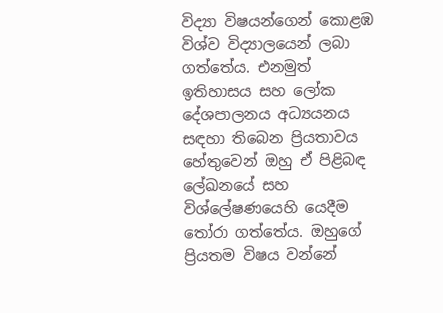විද්‍යා විෂයන්ගෙන් කොළඹ විශ්ව විද්‍යාලයෙන් ලබා ගත්තේය. එනමුත් ඉතිහාසය සහ ලෝක දේශපාලනය අධ්‍යයනය සඳහා තිබෙන ප්‍රියතාවය හේතුවෙන් ඔහු ඒ පිළිබඳ ලේඛනයේ සහ විශ්ලේෂණයෙහි යෙදීම තෝරා ගත්තේය. ඔහුගේ ප්‍රියතම විෂය වන්නේ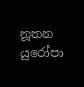නූතන යුරෝපා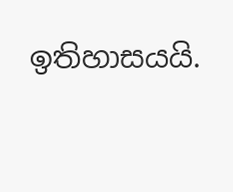ඉතිහාසයයි.